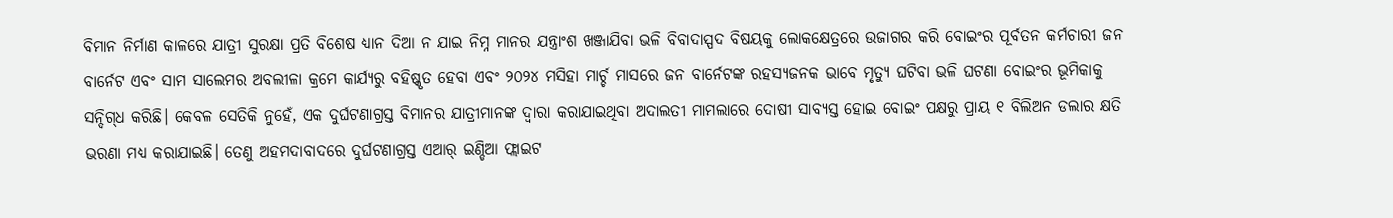ବିମାନ ନିର୍ମାଣ କାଳରେ ଯାତ୍ରୀ ସୁରକ୍ଷା ପ୍ରତି ବିଶେଷ ଧ୍ୟାନ ଦିଆ ନ ଯାଇ ନିମ୍ନ ମାନର ଯନ୍ତ୍ରାଂଶ ଖଞ୍ଜାଯିବା ଭଳି ବିବାଦାସ୍ପଦ ବିଷୟକୁ ଲୋକକ୍ଷେତ୍ରରେ ଉଜାଗର କରି ବୋଇଂର ପୂର୍ବତନ କର୍ମଚାରୀ ଜନ ବାର୍ନେଟ ଏବଂ ସାମ ସାଲେମର ଅବଲୀଳା କ୍ରମେ କାର୍ଯ୍ୟରୁ ବହିଷ୍କୃତ ହେବା ଏବଂ ୨୦୨୪ ମସିହା ମାର୍ଚ୍ଚ ମାସରେ ଜନ ବାର୍ନେଟଙ୍କ ରହସ୍ୟଜନକ ଭାବେ ମୃତ୍ୟୁ ଘଟିବା ଭଳି ଘଟଣା ବୋଇଂର ଭୂମିକାକୁ ସନ୍ଦିଗ୍‌ଧ କରିଛି। କେବଳ ସେତିକି ନୁହେଁ, ଏକ ଦୁର୍ଘଟଣାଗ୍ରସ୍ତ ବିମାନର ଯାତ୍ରୀମାନଙ୍କ ଦ୍ବାରା କରାଯାଇଥିବା ଅଦାଲତୀ ମାମଲାରେ ଦୋଷୀ ସାବ୍ୟସ୍ତ ହୋଇ ବୋଇଂ ପକ୍ଷରୁ ପ୍ରାୟ ୧ ବିଲିଅନ ଡଲାର କ୍ଷତି ଭରଣା ମଧ୍ୟ କରାଯାଇଛି। ତେଣୁ ଅହମଦାବାଦରେ ଦୁର୍ଘଟଣାଗ୍ରସ୍ତ ଏଆର୍‌ ଇଣ୍ଡିଆ ଫ୍ଲାଇଟ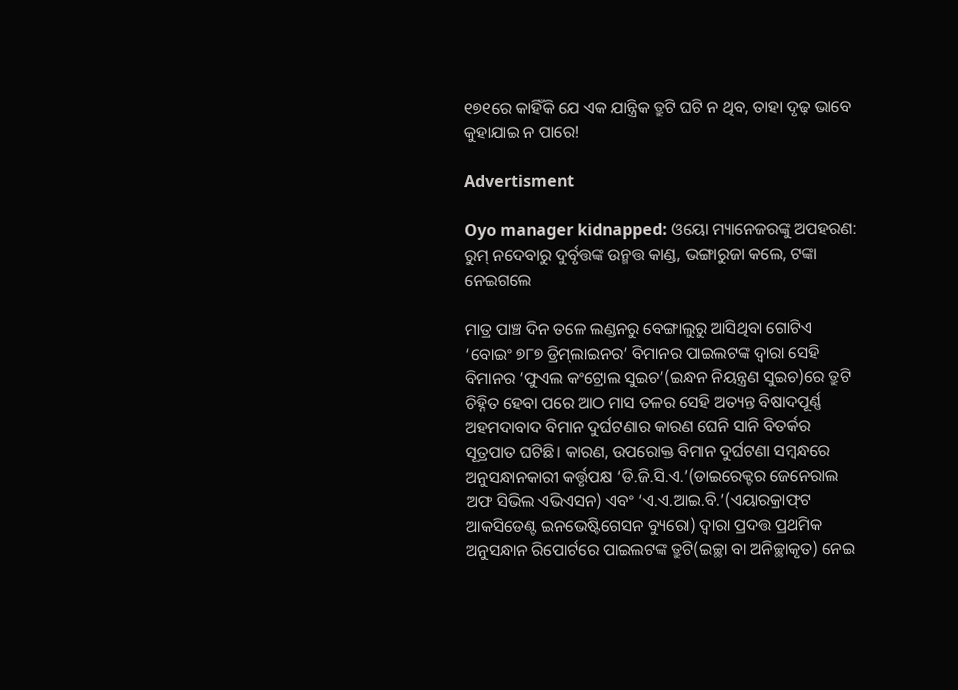୧୭୧ରେ କାହିଁକି ଯେ ଏକ ଯାନ୍ତ୍ରିକ ତ୍ରୁଟି ଘଟି ନ ଥିବ, ତାହା ଦୃଢ଼ ଭାବେ କୁହାଯାଇ ନ ପାରେ!

Advertisment

Oyo manager kidnapped: ଓୟୋ ମ୍ୟାନେଜରଙ୍କୁ ଅପହରଣ: ରୁମ୍‌ ନଦେବାରୁ ଦୁର୍ବୃତ୍ତଙ୍କ ଉନ୍ମତ୍ତ କାଣ୍ଡ, ଭଙ୍ଗାରୁଜା କଲେ, ଟଙ୍କା ନେଇଗଲେ

ମାତ୍ର ପାଞ୍ଚ ଦିନ ତଳେ ଲଣ୍ଡନରୁ ବେଙ୍ଗାଲୁରୁ ଆସିଥିବା ଗୋଟିଏ ‘ବୋଇଂ ୭୮୭ ଡ୍ରିମ୍‌ଲାଇନର’ ବିମାନର ପାଇଲଟଙ୍କ ଦ୍ବାରା ସେହି ବିମାନର ‘ଫୁଏଲ କଂଟ୍ରୋଲ ସୁଇଚ’(ଇନ୍ଧନ ନିୟନ୍ତ୍ରଣ ସୁଇଚ)ରେ ତ୍ରୁଟି ଚିହ୍ନିତ ହେବା ପରେ ଆଠ ମାସ ତଳର ସେହି ଅତ୍ୟନ୍ତ ବିଷାଦପୂର୍ଣ୍ଣ ଅହମଦାବାଦ ବିମାନ ଦୁର୍ଘଟଣାର କାରଣ ଘେନି ସାନି ବିତର୍କର ସୂତ୍ରପାତ ଘଟିଛି। କାରଣ, ଉପରୋକ୍ତ ବିମାନ ଦୁର୍ଘଟଣା ସମ୍ବନ୍ଧରେ ଅନୁସନ୍ଧାନକାରୀ କର୍ତ୍ତୃପକ୍ଷ ‘ଡି.ଜି.ସି.ଏ.’(ଡାଇରେକ୍ଟର ଜେନେରାଲ ଅଫ ସିଭିଲ ଏଭିଏସନ) ଏବଂ ‘ଏ.ଏ.ଆଇ.ବି.’(ଏୟାରକ୍ରାଫ୍‌ଟ ଆକସିଡେଣ୍ଟ ଇନଭେଷ୍ଟିଗେସନ ବ୍ୟୁରୋ) ଦ୍ବାରା ପ୍ରଦତ୍ତ ପ୍ରଥମିକ ଅନୁସନ୍ଧାନ ରିପୋର୍ଟରେ ପାଇଲଟଙ୍କ ତ୍ରୁଟି(ଇଚ୍ଛା ବା ଅନିଚ୍ଛାକୃତ) ନେଇ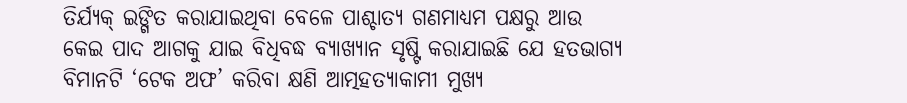ତିର୍ଯ୍ୟକ୍‌ ଇଙ୍ଗିତ କରାଯାଇଥିବା ବେଳେ ପାଶ୍ଚାତ୍ୟ ଗଣମାଧ୍ୟମ ପକ୍ଷରୁ ଆଉ କେଇ ପାଦ ଆଗକୁ ଯାଇ ବିଧିବଦ୍ଧ ବ୍ୟାଖ୍ୟାନ ସୃଷ୍ଟି କରାଯାଇଛି ଯେ ହତଭାଗ୍ୟ ବିମାନଟି ‘ଟେକ ଅଫ’ କରିବା କ୍ଷଣି ଆତ୍ମହତ୍ୟାକାମୀ ମୁଖ୍ୟ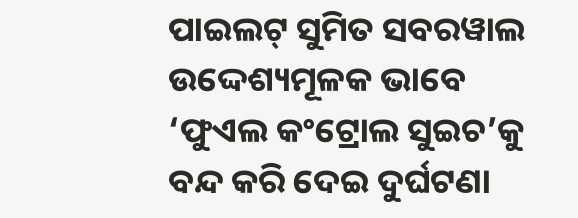ପାଇଲଟ୍‌ ସୁମିତ ସବରୱାଲ ଉଦ୍ଦେଶ୍ୟମୂଳକ ଭାବେ ‘ଫୁଏଲ କଂଟ୍ରୋଲ ସୁଇଚ’କୁ ବନ୍ଦ କରି ଦେଇ ଦୁର୍ଘଟଣା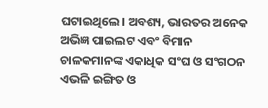ଘଟାଇଥିଲେ। ଅବଶ୍ୟ, ଭାରତର ଅନେକ ଅଭିଜ୍ଞ ପାଇଲଟ ଏବଂ ବିମାନ ଚାଳକମାନଙ୍କ ଏକାଧିକ ସଂଘ ଓ ସଂଗଠନ ଏଭଳି ଇଙ୍ଗିତ ଓ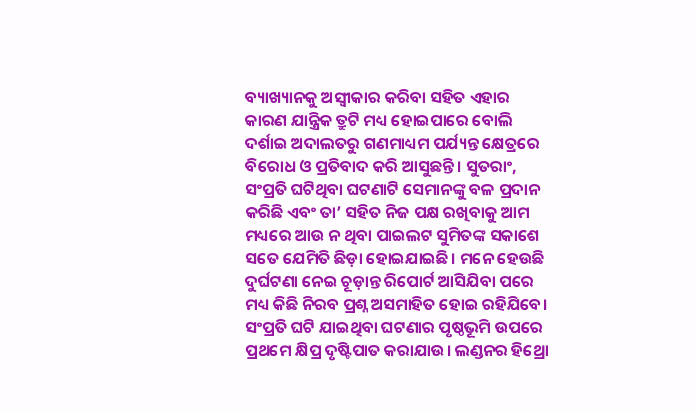ବ୍ୟାଖ୍ୟାନକୁ ଅସ୍ବୀକାର କରିବା ସହିତ ଏହାର କାରଣ ଯାନ୍ତ୍ରିକ ତ୍ରୁଟି ମଧ୍ୟ ହୋଇପାରେ ବୋଲି ଦର୍ଶାଇ ଅଦାଲତରୁ ଗଣମାଧ୍ୟମ ପର୍ଯ୍ୟନ୍ତ କ୍ଷେତ୍ରରେ ବିରୋଧ ଓ ପ୍ରତିବାଦ କରି ଆସୁଛନ୍ତି। ସୁତରାଂ, ସଂପ୍ରତି ଘଟିଥିବା ଘଟଣାଟି ସେମାନଙ୍କୁ ବଳ ପ୍ରଦାନ କରିଛି ଏବଂ ତା’ ସହିତ ନିଜ ପକ୍ଷ ରଖିବାକୁ ଆମ ମଧ୍ୟରେ ଆଉ ନ ଥିବା ପାଇଲଟ ସୁମିତଙ୍କ ସକାଶେ ସତେ ଯେମିତି ଛିଡ଼ା ହୋଇଯାଇଛି। ମନେ ହେଉଛି ଦୁର୍ଘଟଣା ନେଇ ଚୂଡ଼ାନ୍ତ ରିପୋର୍ଟ ଆସିଯିବା ପରେ ମଧ୍ୟ କିଛି ନିରବ ପ୍ରଶ୍ନ ଅସମାହିତ ହୋଇ ରହିଯିବେ।
ସଂପ୍ରତି ଘଟି ଯାଇଥିବା ଘଟଣାର ପୃଷ୍ଠଭୂମି ଉପରେ ପ୍ରଥମେ କ୍ଷିପ୍ର ଦୃଷ୍ଟିପାତ କରାଯାଉ। ଲଣ୍ଡନର ହିଥ୍ରୋ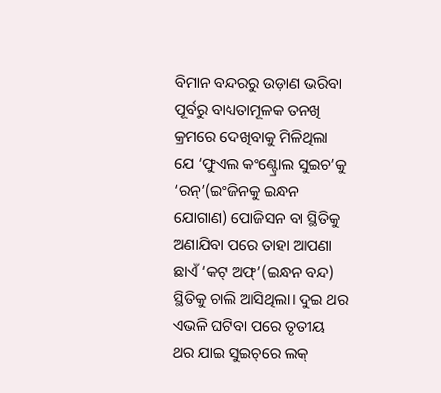ବିମାନ ବନ୍ଦରରୁ ଉଡ଼ାଣ ଭରିବା ପୂର୍ବରୁ ବାଧ୍ୟତାମୂଳକ ତନଖି କ୍ରମରେ ଦେଖିବାକୁ ମିଳିଥିଲା ଯେ ‘ଫୁଏଲ କଂଣ୍ଟ୍ରୋଲ ସୁଇଚ’କୁ ‘ରନ୍‌’(ଇଂଜିନକୁ ଇନ୍ଧନ ଯୋଗାଣ) ପୋଜିସନ ବା ସ୍ଥିତିକୁ ଅଣାଯିବା ପରେ ତାହା ଆପଣା ଛାଏଁ ‘କଟ୍ ଅଫ୍’(ଇନ୍ଧନ ବନ୍ଦ) ସ୍ଥିତିକୁ ଚାଲି ଆସିଥିଲା। ଦୁଇ ଥର ଏଭଳି ଘଟିବା ପରେ ତୃତୀୟ ଥର ଯାଇ ସୁଇଚ୍‌ରେ ଲକ୍‌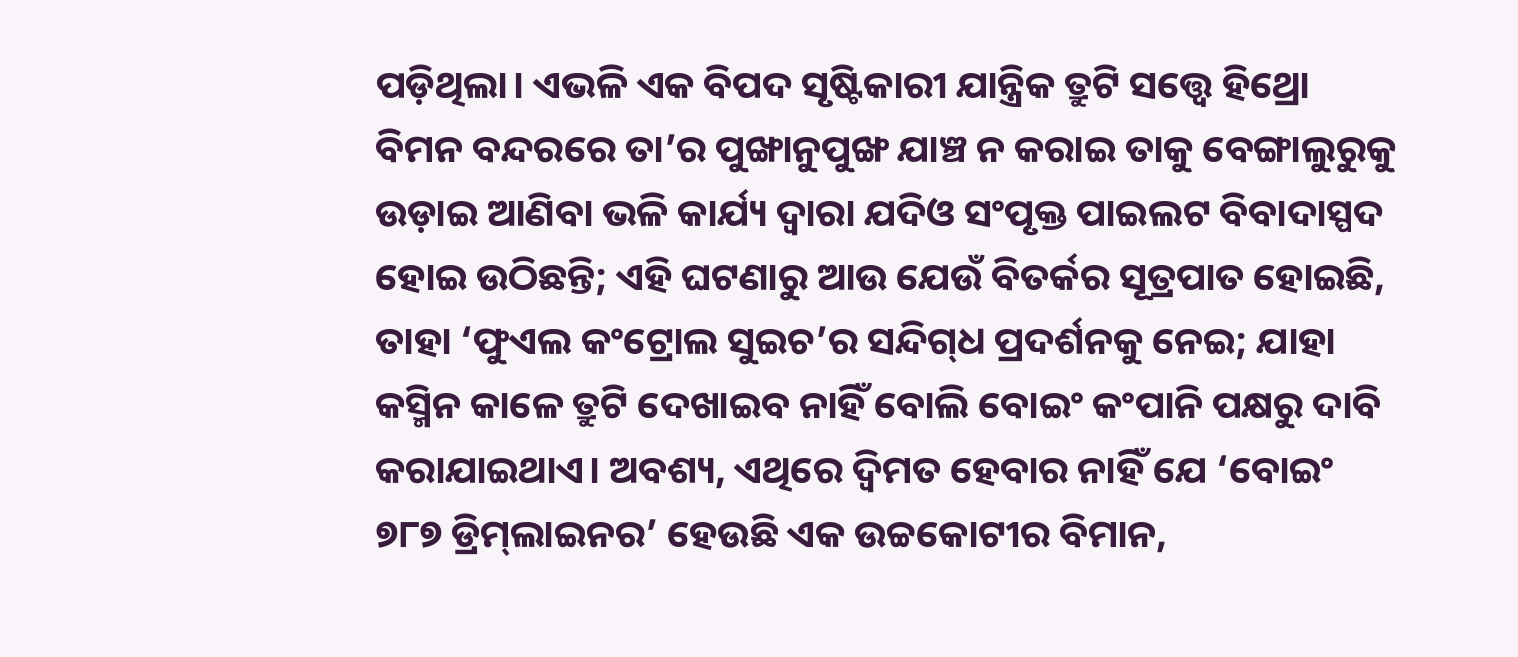ପଡ଼ିଥିଲା। ଏଭଳି ଏକ ବିପଦ ସୃଷ୍ଟିକାରୀ ଯାନ୍ତ୍ରିକ ତ୍ରୁଟି ସତ୍ତ୍ବେ ହିଥ୍ରୋ ବିମନ ବନ୍ଦରରେ ତା’ର ପୁଙ୍ଖାନୁପୁଙ୍ଖ ଯାଞ୍ଚ ନ କରାଇ ତାକୁ ବେଙ୍ଗାଲୁରୁକୁ ଉଡ଼ାଇ ଆଣିବା ଭଳି କାର୍ଯ୍ୟ ଦ୍ବାରା ଯଦିଓ ସଂପୃକ୍ତ ପାଇଲଟ ବିବାଦାସ୍ପଦ ହୋଇ ଉଠିଛନ୍ତି; ଏହି ଘଟଣାରୁ ଆଉ ଯେଉଁ ବିତର୍କର ସୂତ୍ରପାତ ହୋଇଛି, ତାହା ‘ଫୁଏଲ କଂଟ୍ରୋଲ ସୁଇଚ’ର ସନ୍ଦିଗ୍‌ଧ ପ୍ରଦର୍ଶନକୁ ନେଇ; ଯାହା କସ୍ମିନ କାଳେ ତ୍ରୁଟି ଦେଖାଇବ ନାହିଁ ବୋଲି ବୋଇଂ କଂପାନି ପକ୍ଷରୁ ଦାବି କରାଯାଇଥାଏ। ଅବଶ୍ୟ, ଏଥିରେ ଦ୍ବିମତ ହେବାର ନାହିଁ ଯେ ‘ବୋଇଂ ୭୮୭ ଡ୍ରିମ୍‌ଲାଇନର’ ହେଉଛି ଏକ ଉଚ୍ଚକୋଟୀର ବିମାନ,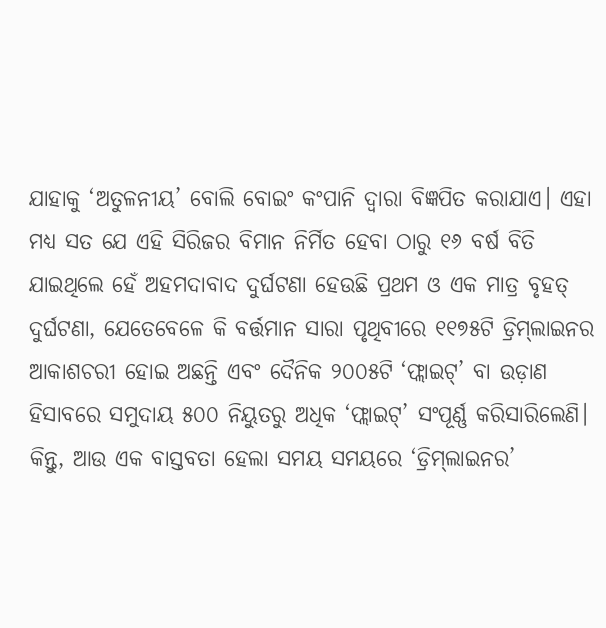ଯାହାକୁ ‘ଅତୁଳନୀୟ’ ବୋଲି ବୋଇଂ କଂପାନି ଦ୍ବାରା ବିଜ୍ଞପିତ କରାଯାଏ। ଏହା ମଧ୍ୟ ସତ ଯେ ଏହି ସିରିଜର ବିମାନ ନିର୍ମିତ ହେବା ଠାରୁ ୧୬ ବର୍ଷ ବିତି ଯାଇଥିଲେ ହେଁ ଅହମଦାବାଦ ଦୁର୍ଘଟଣା ହେଉଛି ପ୍ରଥମ ଓ ଏକ ମାତ୍ର ବୃହତ୍‌ ଦୁର୍ଘଟଣା, ଯେତେବେଳେ କି ବର୍ତ୍ତମାନ ସାରା ପୃଥିବୀରେ ୧୧୭୫ଟି ଡ୍ରିମ୍‌ଲାଇନର ଆକାଶଚରୀ ହୋଇ ଅଛନ୍ତି ଏବଂ ଦୈନିକ ୨୦୦୫ଟି ‘ଫ୍ଲାଇଟ୍‌’ ବା ଉଡ଼ାଣ ହିସାବରେ ସମୁଦାୟ ୫୦୦ ନିୟୁତରୁ ଅଧିକ ‘ଫ୍ଲାଇଟ୍‌’ ସଂପୂର୍ଣ୍ଣ କରିସାରିଲେଣି। କିନ୍ତୁ, ଆଉ ଏକ ବାସ୍ତବତା ହେଲା ସମୟ ସମୟରେ ‘ଡ୍ରିମ୍‌ଲାଇନର’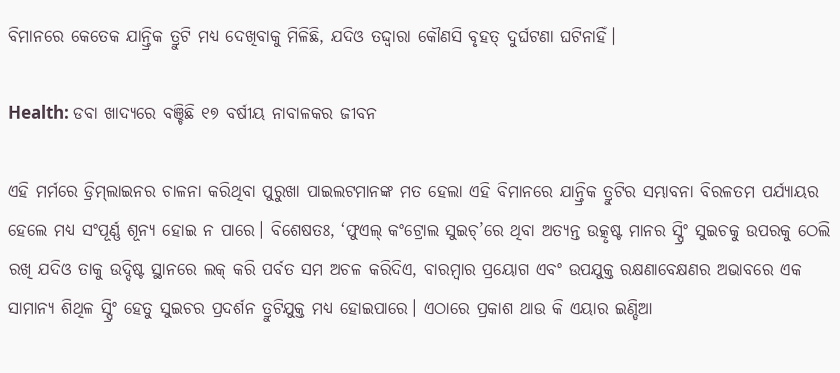ବିମାନରେ କେତେକ ଯାନ୍ତ୍ରିକ ତ୍ରୁଟି ମଧ୍ୟ ଦେଖିବାକୁ ମିଳିଛି, ଯଦିଓ ତଦ୍ଦ୍ବାରା କୌଣସି ବୃହତ୍‌ ଦୁର୍ଘଟଣା ଘଟିନାହିଁ।

Health: ଡବା ଖାଦ୍ୟରେ ବଞ୍ଚିଛି ୧୭ ବର୍ଷୀୟ ନାବାଳକର ଜୀବନ

ଏହି ମର୍ମରେ ଡ୍ରିମ୍‌ଲାଇନର ଚାଳନା କରିଥିବା ପୁରୁଖା ପାଇଲଟମାନଙ୍କ ମତ ହେଲା ‌ଏହି ବିମାନରେ ଯାନ୍ତ୍ରିକ ତ୍ରୁଟିର ସମ୍ଭାବନା ବିରଳତମ ପର୍ଯ୍ୟାୟର ହେଲେ ମଧ୍ୟ ସଂପୂର୍ଣ୍ଣ ଶୂନ୍ୟ ହୋଇ ନ ପାରେ। ବିଶେଷତଃ, ‘ଫୁଏଲ୍‌ କଂଟ୍ରୋଲ ସୁଇଚ୍‌’ରେ ଥିବା ଅତ୍ୟନ୍ତ ଉତ୍କୃଷ୍ଟ ମାନର ସ୍ପ୍ରିଂ ସୁଇଚକୁ ଉପରକୁ ଠେଲି ରଖି ଯଦିଓ ତାକୁ ଉଦ୍ଦିଷ୍ଟ ସ୍ଥାନରେ ଲକ୍ କରି ପର୍ବତ ସମ ଅଚଳ କରିଦିଏ, ବାରମ୍ବାର ପ୍ରୟୋଗ ଏବଂ ଉପଯୁକ୍ତ ରକ୍ଷଣାବେକ୍ଷଣର ଅଭାବରେ ଏକ ସାମାନ୍ୟ ଶିଥିଳ ସ୍ପ୍ରିଂ ହେତୁ ସୁଇଚର ପ୍ରଦର୍ଶନ ତ୍ରୁଟିଯୁକ୍ତ ମଧ୍ୟ ହୋଇପାରେ। ଏଠାରେ ପ୍ରକାଶ ଥାଉ କି ଏୟାର ଇଣ୍ଡିଆ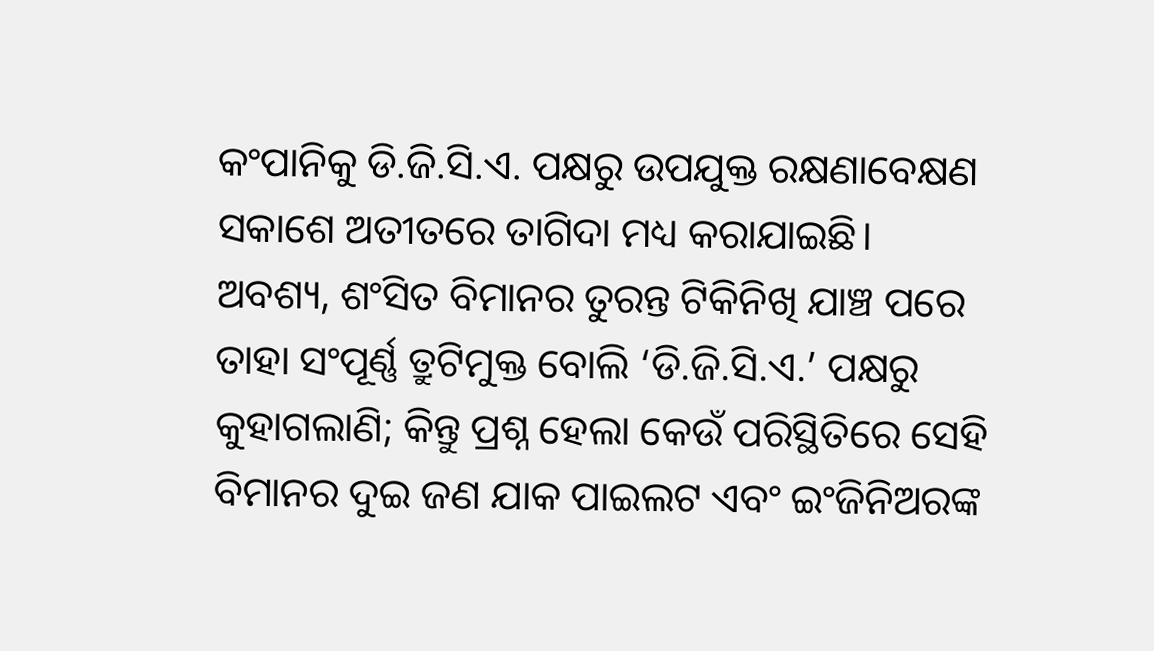କଂପାନିକୁ ଡି.ଜି.ସି.ଏ. ପକ୍ଷରୁ ଉପଯୁକ୍ତ ରକ୍ଷଣାବେକ୍ଷଣ ସକାଶେ ଅତୀତରେ ତାଗିଦା ମଧ୍ୟ କରାଯାଇଛି। ଅବଶ୍ୟ, ଶଂସିତ ବିମାନର ତୁରନ୍ତ ଟିକିନିଖି ଯାଞ୍ଚ ପରେ ତାହା ସଂପୂର୍ଣ୍ଣ ତ୍ରୁଟିମୁକ୍ତ ବୋଲି ‘ଡି.ଜି.ସି.ଏ.’ ପକ୍ଷରୁ କୁହାଗଲାଣି; କିନ୍ତୁ ପ୍ରଶ୍ନ ହେଲା କେଉଁ ପରିସ୍ଥିତିରେ ସେହି ବିମାନର ଦୁଇ ଜଣ ଯାକ ପାଇଲଟ ଏବଂ ଇଂଜିନିଅରଙ୍କ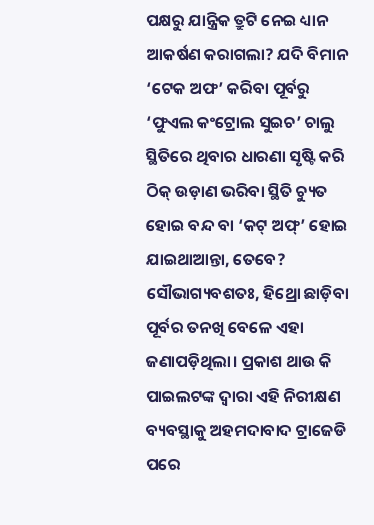ପକ୍ଷରୁ ଯାନ୍ତ୍ରିକ ତ୍ରୁଟି ନେଇ ଧ୍ୟାନ ଆକର୍ଷଣ କରାଗଲା? ଯଦି ବିମାନ ‘ଟେକ ଅଫ’ କରିବା ପୂର୍ବରୁ ‘ଫୁଏଲ କଂଟ୍ରୋଲ ସୁଇଚ’ ଚାଲୁ ସ୍ଥିତିରେ ଥିବାର ଧାରଣା ସୃଷ୍ଟି କରି ଠିକ୍‌ ଉଡ଼ାଣ ଭରିବା ସ୍ଥିତି ଚ୍ୟୁତ ହୋଇ ବନ୍ଦ ବା ‘କଟ୍‌ ଅଫ୍‌’ ହୋଇ ଯାଇଥାଆନ୍ତା, ତେବେ? ସୌଭାଗ୍ୟବଶତଃ, ହିଥ୍ରୋ ଛାଡ଼ିବା ପୂର୍ବର ତନଖି ବେଳେ ଏହା ଜଣାପଡ଼ିଥିଲା। ପ୍ରକାଶ ଥାଉ କି ପାଇଲଟଙ୍କ ଦ୍ବାରା ଏହି ନିରୀକ୍ଷଣ ବ୍ୟବସ୍ଥାକୁ ଅହମଦାବାଦ ଟ୍ରାଜେଡି ପରେ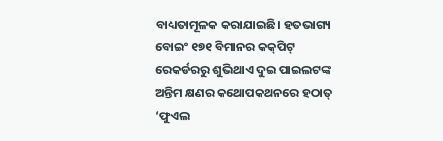ବାଧ୍ୟତାମୂଳକ କରାଯାଇଛି। ହତଭାଗ୍ୟ ବୋଇଂ ୧୭୧ ବିମାନର କକ୍‌ପିଟ୍‌ ରେକର୍ଡରରୁ ଶୁଭିଥାଏ ଦୁଇ ପାଇଲଟଙ୍କ ଅନ୍ତିମ କ୍ଷଣର କଥୋପକଥନରେ ହଠାତ୍‌ ‘ଫୁଏଲ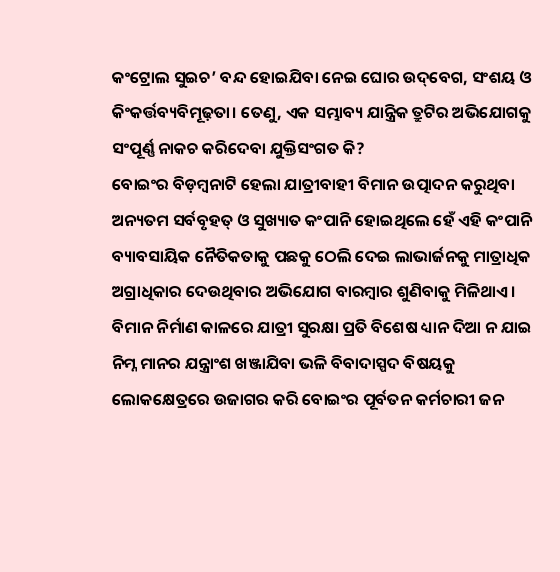କଂଟ୍ରୋଲ ସୁଇଚ’ ବନ୍ଦ ହୋଇଯିବା ନେଇ ଘୋର ଉଦ୍‌ବେଗ, ସଂଶୟ ଓ କିଂକର୍ତ୍ତବ୍ୟବିମୂଢ଼ତା। ତେଣୁ, ଏକ ସମ୍ଭାବ୍ୟ ଯାନ୍ତ୍ରିକ ତ୍ରୁଟିର ଅଭିଯୋଗକୁ ସଂପୂର୍ଣ୍ଣ ନାକଚ କରିଦେବା ଯୁକ୍ତିସଂଗତ କି?
ବୋଇଂର ବିଡ଼ମ୍ବନାଟି ହେଲା ଯାତ୍ରୀବାହୀ ବିମାନ ଉତ୍ପାଦନ କରୁଥିବା ଅନ୍ୟତମ ସର୍ବବୃହତ୍‌ ଓ ସୁଖ୍ୟାତ କଂପାନି ହୋଇଥିଲେ ହେଁ ଏହି କଂପାନି ବ୍ୟାବସାୟିକ ନୈତିକତାକୁ ପଛକୁ ଠେଲି ଦେଇ ଲାଭାର୍ଜନକୁ ମାତ୍ରାଧିକ ଅଗ୍ରାଧିକାର ଦେଉଥିବାର ଅଭିଯୋଗ ବାରମ୍ବାର ଶୁଣିବାକୁ ମିଳିଥାଏ। ବିମାନ ନିର୍ମାଣ କାଳରେ ଯାତ୍ରୀ ସୁରକ୍ଷା ପ୍ରତି ବିଶେଷ ଧ୍ୟାନ ଦିଆ ନ ଯାଇ ନିମ୍ନ ମାନର ଯନ୍ତ୍ରାଂଶ ଖଞ୍ଜାଯିବା ଭଳି ବିବାଦାସ୍ପଦ ବିଷୟକୁ ଲୋକକ୍ଷେତ୍ରରେ ଉଜାଗର କରି ବୋଇଂର ପୂର୍ବତନ କର୍ମଚାରୀ ଜନ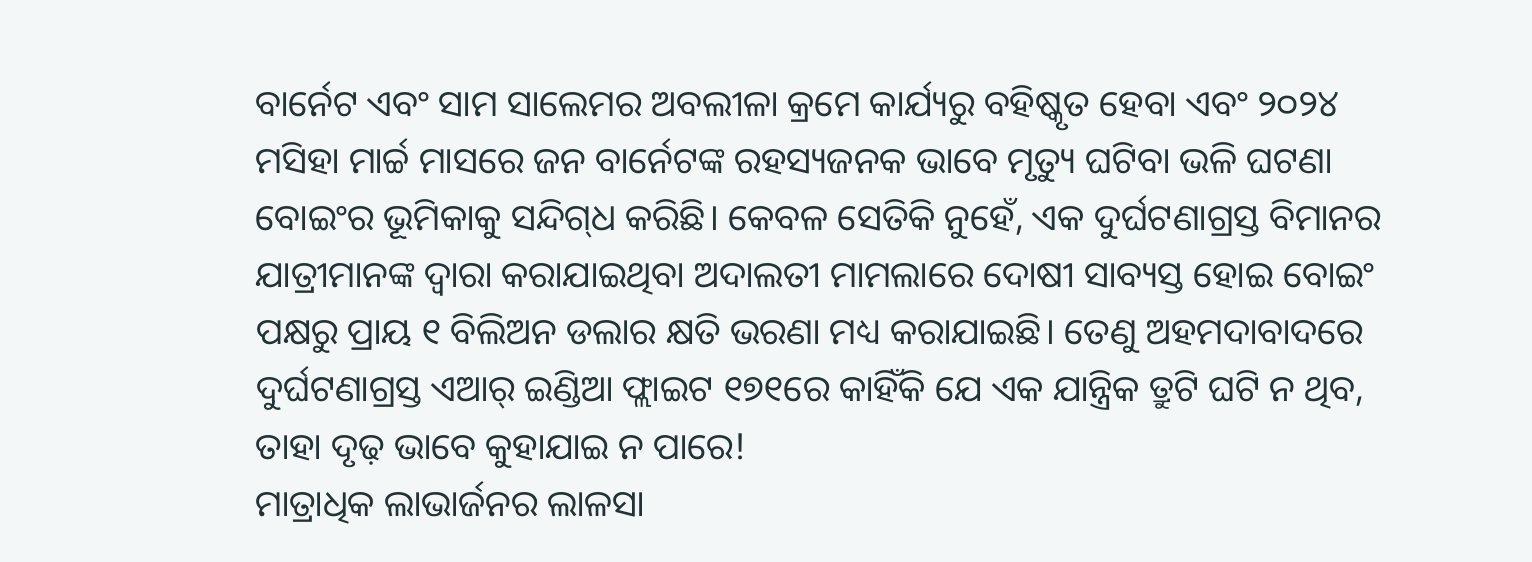ବାର୍ନେଟ ଏବଂ ସାମ ସାଲେମର ଅବଲୀଳା କ୍ରମେ କାର୍ଯ୍ୟରୁ ବହିଷ୍କୃତ ହେବା ଏବଂ ୨୦୨୪ ମସିହା ମାର୍ଚ୍ଚ ମାସରେ ଜନ ବାର୍ନେଟଙ୍କ ରହସ୍ୟଜନକ ଭାବେ ମୃତ୍ୟୁ ଘଟିବା ଭଳି ଘଟଣା ବୋଇଂର ଭୂମିକାକୁ ସନ୍ଦିଗ୍‌ଧ କରିଛି। କେବଳ ସେତିକି ନୁହେଁ, ଏକ ଦୁର୍ଘଟଣାଗ୍ରସ୍ତ ବିମାନର ଯାତ୍ରୀମାନଙ୍କ ଦ୍ବାରା କରାଯାଇଥିବା ଅଦାଲତୀ ମାମଲାରେ ଦୋଷୀ ସାବ୍ୟସ୍ତ ହୋଇ ବୋଇଂ ପକ୍ଷରୁ ପ୍ରାୟ ୧ ବିଲିଅନ ଡଲାର କ୍ଷତି ଭରଣା ମଧ୍ୟ କରାଯାଇଛି। ତେଣୁ ଅହମଦାବାଦରେ ଦୁର୍ଘଟଣାଗ୍ରସ୍ତ ଏଆର୍‌ ଇଣ୍ଡିଆ ଫ୍ଲାଇଟ ୧୭୧ରେ କାହିଁକି ଯେ ଏକ ଯାନ୍ତ୍ରିକ ତ୍ରୁଟି ଘଟି ନ ଥିବ, ତାହା ଦୃଢ଼ ଭାବେ କୁହାଯାଇ ନ ପାରେ!
ମାତ୍ରାଧିକ ଲାଭାର୍ଜନର ଲାଳସା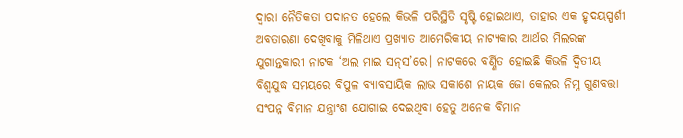ଦ୍ବାରା ନୈତିକତା ପଦାନତ ହେଲେ କିଭଳି ପରିସ୍ଥିତି ସୃଷ୍ଟି ହୋଇଥାଏ, ତାହାର ଏକ ହୃଦୟସ୍ପର୍ଶୀ ଅବତାରଣା ଦେଖିବାକୁ ମିଳିଥାଏ ପ୍ରଖ୍ୟାତ ଆମେରିକୀୟ ନାଟ୍ୟକାର ଆର୍ଥର ମିଲରଙ୍କ ଯୁଗାନ୍ତକାରୀ ନାଟକ ‘ଅଲ ମାଇ ସନ୍‌ସ’ରେ। ନାଟକରେ ବର୍ଣ୍ଣିତ ହୋଇଛି କିଭଳି ଦ୍ବିତୀୟ ବିଶ୍ବଯୁଦ୍ଧ ସମୟରେ ବିପୁଳ ବ୍ୟାବସାୟିକ ଲାଭ ସକାଶେ ନାୟକ ଜୋ କେଲର ନିମ୍ନ ଗୁଣବତ୍ତା ସଂପନ୍ନ ବିମାନ ଯନ୍ତ୍ରାଂଶ ଯୋଗାଇ ଦେଇଥିବା ହେତୁ ଅନେକ ବିମାନ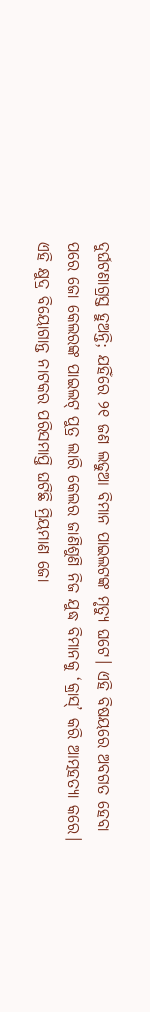ଦୁର୍ଘଟଣାଗ୍ରସ୍ତ ହୁଅନ୍ତି; ଯହିଁରେ ୨୧ ଜଣ ଲଢୁଆ ବିମାନ ପାଇଲଟଙ୍କ ମୃତ୍ୟୁ ଘଟେ। ଏହି ବିଷୟରେ ଅବଗତ ହେବା ପରେ ଜୋ କେଲରଙ୍କ ପାଇଲଟ୍ ପୁତ୍ର ଲାରି କେଲର ଜାଣିଶୁଣି ନିଜ ଯୁଦ୍ଧ ବିମାନକୁ ‘କ୍ରାସ୍‌’ କରି ଆତ୍ମହତ୍ୟା କରେ। ଏହି କ୍ଷୁଦ୍ର ବିୟୋଗାନ୍ତ ନାଟକର ପରିସମାପ୍ତି ଘଟିଛି ମ୍ରିୟମାଣ ଜୋ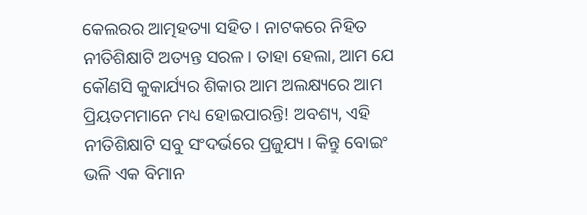କେଲରର ଆତ୍ମହତ୍ୟା ସହିତ। ନାଟକରେ ନିହିତ ନୀତିଶିକ୍ଷାଟି ଅତ୍ୟନ୍ତ ସରଳ। ତାହା ହେଲା, ଆମ ଯେ କୌଣସି କୁକାର୍ଯ୍ୟର ଶିକାର ଆମ ଅଲକ୍ଷ୍ୟରେ ଆମ ପ୍ରିୟତମମାନେ ମଧ୍ୟ ହୋଇପାରନ୍ତି! ଅବଶ୍ୟ, ଏହି ନୀତିଶିକ୍ଷାଟି ସବୁ ସଂଦର୍ଭରେ ପ୍ରଜୁଯ୍ୟ। କିନ୍ତୁ ବୋଇଂ ଭଳି ଏକ ବିମାନ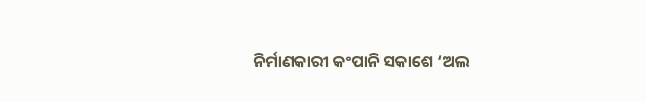ନିର୍ମାଣକାରୀ କଂପାନି ସକାଶେ ‘ଅଲ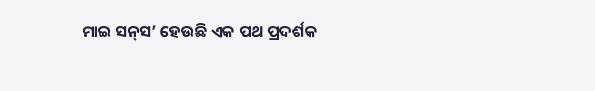ମାଇ ସନ୍‌ସ’ ହେଉଛି ଏକ ପଥ ପ୍ରଦର୍ଶକ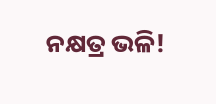ନକ୍ଷତ୍ର ଭଳି!